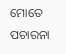ମୋତେ ପଚାରନା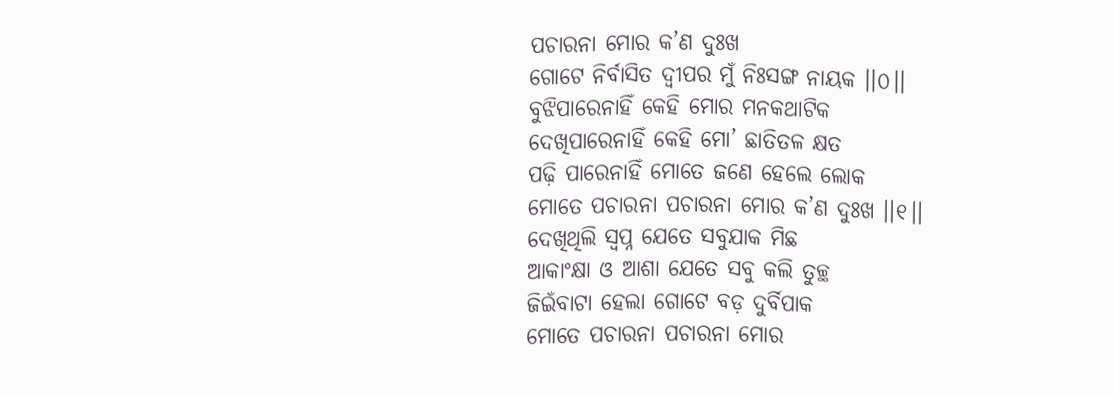ପଚାରନା ମୋର କ’ଣ ଦୁଃଖ
ଗୋଟେ ନିର୍ବାସିତ ଦ୍ୱୀପର ମୁଁ ନିଃସଙ୍ଗ ନାୟକ ।।୦।।
ବୁଝିପାରେନାହିଁ କେହି ମୋର ମନକଥାଟିକ
ଦେଖିପାରେନାହିଁ କେହି ମୋ’ ଛାତିତଳ କ୍ଷତ
ପଢ଼ି ପାରେନାହିଁ ମୋତେ ଜଣେ ହେଲେ ଲୋକ
ମୋତେ ପଚାରନା ପଚାରନା ମୋର କ’ଣ ଦୁଃଖ ।।୧।।
ଦେଖିଥିଲି ସ୍ୱପ୍ନ ଯେତେ ସବୁଯାକ ମିଛ
ଆକାଂକ୍ଷା ଓ ଆଶା ଯେତେ ସବୁ କଲି ତୁଚ୍ଛ
ଜିଇଁବାଟା ହେଲା ଗୋଟେ ବଡ଼ ଦୁର୍ବିପାକ
ମୋତେ ପଚାରନା ପଚାରନା ମୋର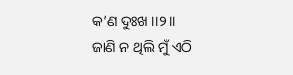କ’ଣ ଦୁଃଖ ।।୨।।
ଜାଣି ନ ଥିଲି ମୁଁ ଏଠି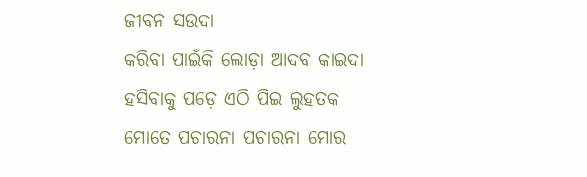ଜୀବନ ସଉଦା
କରିବା ପାଇଁକି ଲୋଡ଼ା ଆଦବ କାଇଦା
ହସିବାକୁ ପଡ଼େ ଏଠି ପିଇ ଲୁହତକ
ମୋତେ ପଚାରନା ପଚାରନା ମୋର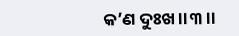କ’ଣ ଦୁଃଖ ।।୩।।